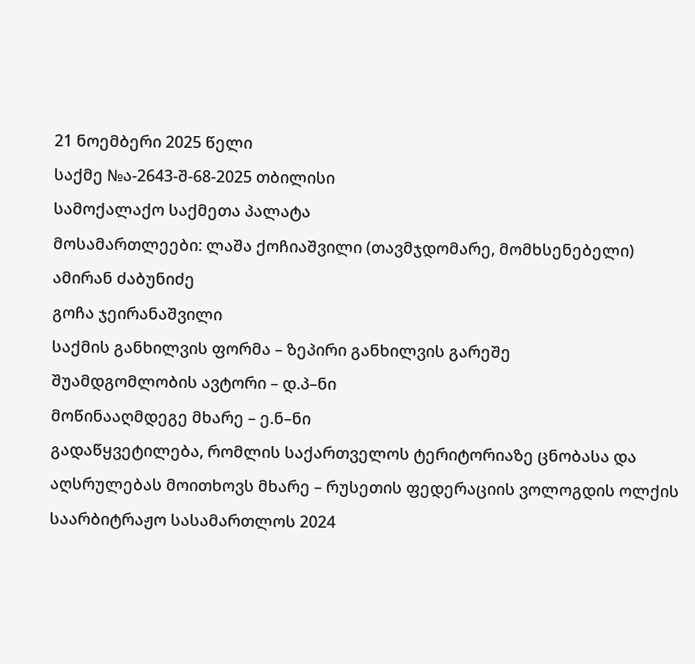21 ნოემბერი 2025 წელი
საქმე №ა-2643-შ-68-2025 თბილისი
სამოქალაქო საქმეთა პალატა
მოსამართლეები: ლაშა ქოჩიაშვილი (თავმჯდომარე, მომხსენებელი)
ამირან ძაბუნიძე
გოჩა ჯეირანაშვილი
საქმის განხილვის ფორმა – ზეპირი განხილვის გარეშე
შუამდგომლობის ავტორი – დ.პ–ნი
მოწინააღმდეგე მხარე – ე.ნ–ნი
გადაწყვეტილება, რომლის საქართველოს ტერიტორიაზე ცნობასა და აღსრულებას მოითხოვს მხარე – რუსეთის ფედერაციის ვოლოგდის ოლქის საარბიტრაჟო სასამართლოს 2024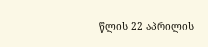წლის 22 აპრილის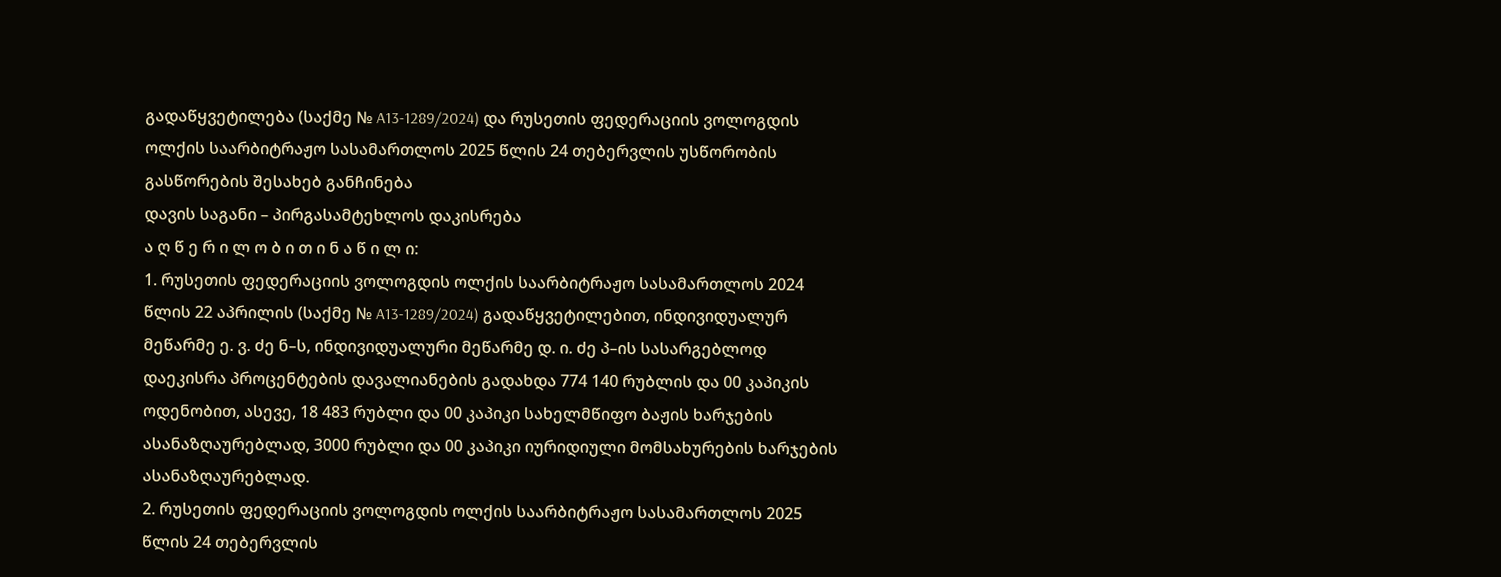გადაწყვეტილება (საქმე № A13-1289/2024) და რუსეთის ფედერაციის ვოლოგდის ოლქის საარბიტრაჟო სასამართლოს 2025 წლის 24 თებერვლის უსწორობის გასწორების შესახებ განჩინება
დავის საგანი – პირგასამტეხლოს დაკისრება
ა ღ წ ე რ ი ლ ო ბ ი თ ი ნ ა წ ი ლ ი:
1. რუსეთის ფედერაციის ვოლოგდის ოლქის საარბიტრაჟო სასამართლოს 2024 წლის 22 აპრილის (საქმე № A13-1289/2024) გადაწყვეტილებით, ინდივიდუალურ მეწარმე ე. ვ. ძე ნ–ს, ინდივიდუალური მეწარმე დ. ი. ძე პ–ის სასარგებლოდ დაეკისრა პროცენტების დავალიანების გადახდა 774 140 რუბლის და 00 კაპიკის ოდენობით, ასევე, 18 483 რუბლი და 00 კაპიკი სახელმწიფო ბაჟის ხარჯების ასანაზღაურებლად, 3000 რუბლი და 00 კაპიკი იურიდიული მომსახურების ხარჯების ასანაზღაურებლად.
2. რუსეთის ფედერაციის ვოლოგდის ოლქის საარბიტრაჟო სასამართლოს 2025 წლის 24 თებერვლის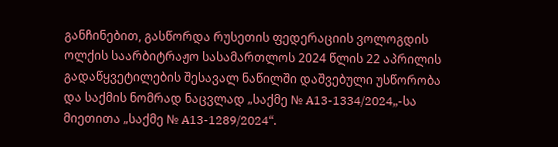განჩინებით, გასწორდა რუსეთის ფედერაციის ვოლოგდის ოლქის საარბიტრაჟო სასამართლოს 2024 წლის 22 აპრილის გადაწყვეტილების შესავალ ნაწილში დაშვებული უსწორობა და საქმის ნომრად ნაცვლად „საქმე № A13-1334/2024„-სა მიეთითა „საქმე № A13-1289/2024“.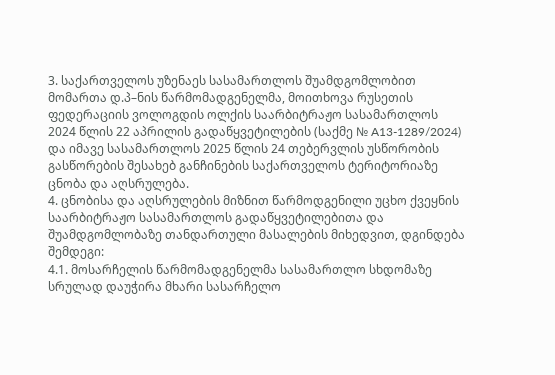3. საქართველოს უზენაეს სასამართლოს შუამდგომლობით მომართა დ.პ–ნის წარმომადგენელმა, მოითხოვა რუსეთის ფედერაციის ვოლოგდის ოლქის საარბიტრაჟო სასამართლოს 2024 წლის 22 აპრილის გადაწყვეტილების (საქმე № A13-1289/2024) და იმავე სასამართლოს 2025 წლის 24 თებერვლის უსწორობის გასწორების შესახებ განჩინების საქართველოს ტერიტორიაზე ცნობა და აღსრულება.
4. ცნობისა და აღსრულების მიზნით წარმოდგენილი უცხო ქვეყნის საარბიტრაჟო სასამართლოს გადაწყვეტილებითა და შუამდგომლობაზე თანდართული მასალების მიხედვით, დგინდება შემდეგი:
4.1. მოსარჩელის წარმომადგენელმა სასამართლო სხდომაზე სრულად დაუჭირა მხარი სასარჩელო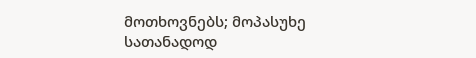მოთხოვნებს; მოპასუხე სათანადოდ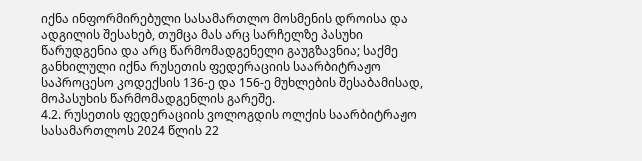იქნა ინფორმირებული სასამართლო მოსმენის დროისა და ადგილის შესახებ, თუმცა მას არც სარჩელზე პასუხი წარუდგენია და არც წარმომადგენელი გაუგზავნია; საქმე განხილული იქნა რუსეთის ფედერაციის საარბიტრაჟო საპროცესო კოდექსის 136-ე და 156-ე მუხლების შესაბამისად, მოპასუხის წარმომადგენლის გარეშე.
4.2. რუსეთის ფედერაციის ვოლოგდის ოლქის საარბიტრაჟო სასამართლოს 2024 წლის 22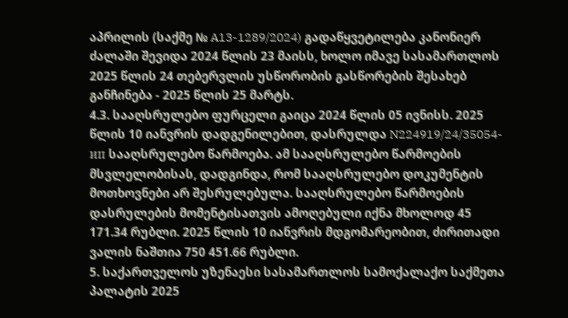აპრილის (საქმე № A13-1289/2024) გადაწყვეტილება კანონიერ ძალაში შევიდა 2024 წლის 23 მაისს, ხოლო იმავე სასამართლოს 2025 წლის 24 თებერვლის უსწორობის გასწორების შესახებ განჩინება - 2025 წლის 25 მარტს.
4.3. სააღსრულებო ფურცელი გაიცა 2024 წლის 05 ივნისს. 2025 წლის 10 იანვრის დადგენილებით, დასრულდა N224919/24/35054-ип სააღსრულებო წარმოება. ამ სააღსრულებო წარმოების მსვლელობისას, დადგინდა, რომ სააღსრულებო დოკუმენტის მოთხოვნები არ შესრულებულა. სააღსრულებო წარმოების დასრულების მომენტისათვის ამოღებული იქნა მხოლოდ 45 171.34 რუბლი. 2025 წლის 10 იანვრის მდგომარეობით, ძირითადი ვალის ნაშთია 750 451.66 რუბლი.
5. საქართველოს უზენაესი სასამართლოს სამოქალაქო საქმეთა პალატის 2025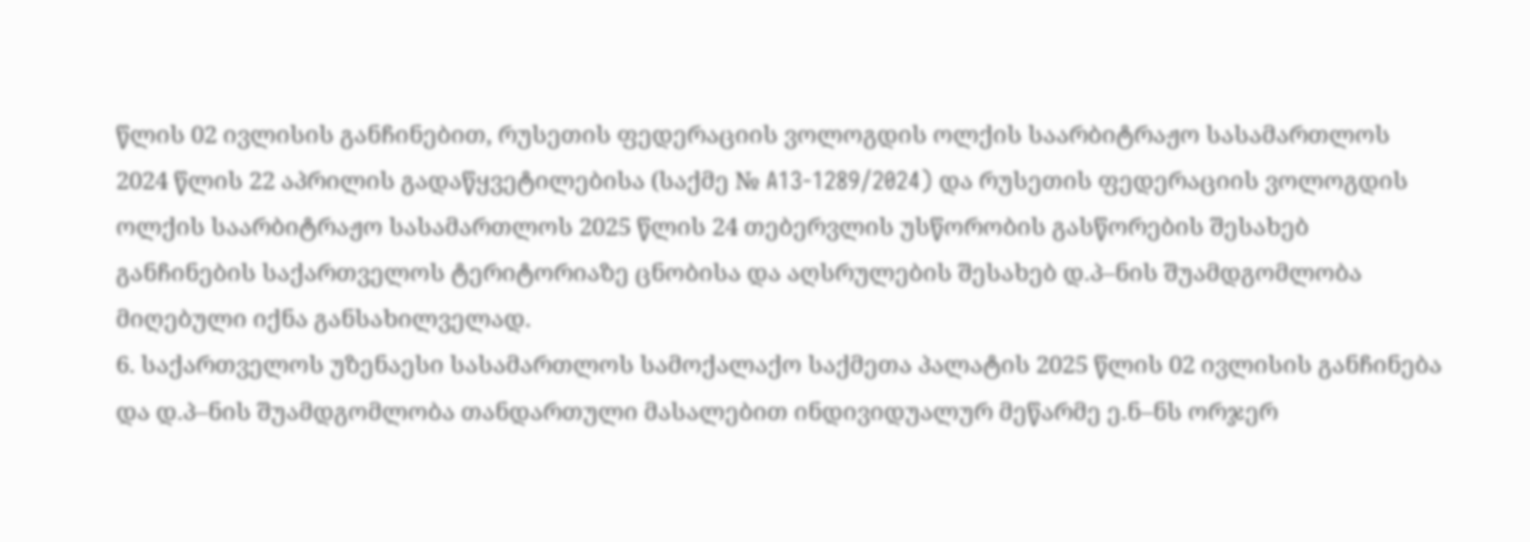წლის 02 ივლისის განჩინებით, რუსეთის ფედერაციის ვოლოგდის ოლქის საარბიტრაჟო სასამართლოს 2024 წლის 22 აპრილის გადაწყვეტილებისა (საქმე № A13-1289/2024) და რუსეთის ფედერაციის ვოლოგდის ოლქის საარბიტრაჟო სასამართლოს 2025 წლის 24 თებერვლის უსწორობის გასწორების შესახებ განჩინების საქართველოს ტერიტორიაზე ცნობისა და აღსრულების შესახებ დ.პ–ნის შუამდგომლობა მიღებული იქნა განსახილველად.
6. საქართველოს უზენაესი სასამართლოს სამოქალაქო საქმეთა პალატის 2025 წლის 02 ივლისის განჩინება და დ.პ–ნის შუამდგომლობა თანდართული მასალებით ინდივიდუალურ მეწარმე ე.ნ–ნს ორჯერ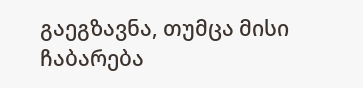გაეგზავნა, თუმცა მისი ჩაბარება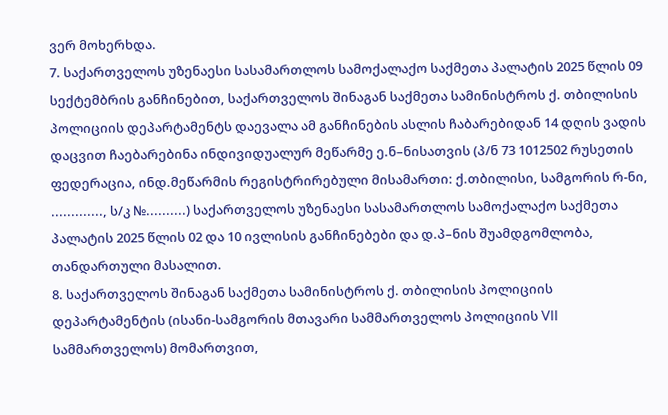ვერ მოხერხდა.
7. საქართველოს უზენაესი სასამართლოს სამოქალაქო საქმეთა პალატის 2025 წლის 09 სექტემბრის განჩინებით, საქართველოს შინაგან საქმეთა სამინისტროს ქ. თბილისის პოლიციის დეპარტამენტს დაევალა ამ განჩინების ასლის ჩაბარებიდან 14 დღის ვადის დაცვით ჩაებარებინა ინდივიდუალურ მეწარმე ე.ნ–ნისათვის (პ/ნ 73 1012502 რუსეთის ფედერაცია, ინდ.მეწარმის რეგისტრირებული მისამართი: ქ.თბილისი, სამგორის რ-ნი, ............., ს/კ №..........) საქართველოს უზენაესი სასამართლოს სამოქალაქო საქმეთა პალატის 2025 წლის 02 და 10 ივლისის განჩინებები და დ.პ–ნის შუამდგომლობა, თანდართული მასალით.
8. საქართველოს შინაგან საქმეთა სამინისტროს ქ. თბილისის პოლიციის დეპარტამენტის (ისანი-სამგორის მთავარი სამმართველოს პოლიციის VII სამმართველოს) მომართვით,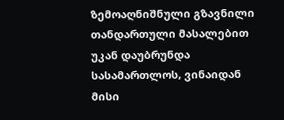ზემოაღნიშნული გზავნილი თანდართული მასალებით უკან დაუბრუნდა სასამართლოს, ვინაიდან მისი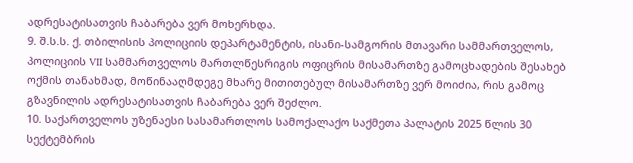ადრესატისათვის ჩაბარება ვერ მოხერხდა.
9. შ.ს.ს. ქ. თბილისის პოლიციის დეპარტამენტის, ისანი-სამგორის მთავარი სამმართველოს, პოლიციის VII სამმართველოს მართლწესრიგის ოფიცრის მისამართზე გამოცხადების შესახებ ოქმის თანახმად, მოწინააღმდეგე მხარე მითითებულ მისამართზე ვერ მოიძია, რის გამოც გზავნილის ადრესატისათვის ჩაბარება ვერ შეძლო.
10. საქართველოს უზენაესი სასამართლოს სამოქალაქო საქმეთა პალატის 2025 წლის 30 სექტემბრის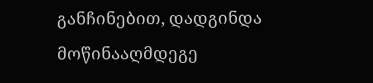განჩინებით, დადგინდა მოწინააღმდეგე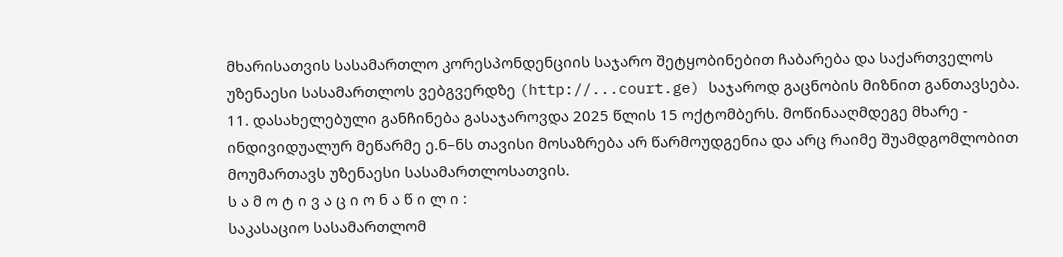მხარისათვის სასამართლო კორესპონდენციის საჯარო შეტყობინებით ჩაბარება და საქართველოს უზენაესი სასამართლოს ვებგვერდზე (http://...court.ge) საჯაროდ გაცნობის მიზნით განთავსება.
11. დასახელებული განჩინება გასაჯაროვდა 2025 წლის 15 ოქტომბერს. მოწინააღმდეგე მხარე - ინდივიდუალურ მეწარმე ე.ნ–ნს თავისი მოსაზრება არ წარმოუდგენია და არც რაიმე შუამდგომლობით მოუმართავს უზენაესი სასამართლოსათვის.
ს ა მ ო ტ ი ვ ა ც ი ო ნ ა წ ი ლ ი :
საკასაციო სასამართლომ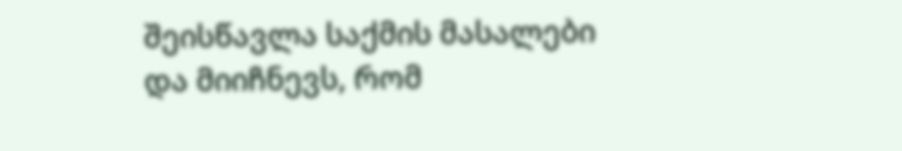შეისწავლა საქმის მასალები და მიიჩნევს, რომ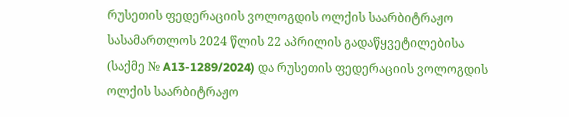რუსეთის ფედერაციის ვოლოგდის ოლქის საარბიტრაჟო სასამართლოს 2024 წლის 22 აპრილის გადაწყვეტილებისა (საქმე № A13-1289/2024) და რუსეთის ფედერაციის ვოლოგდის ოლქის საარბიტრაჟო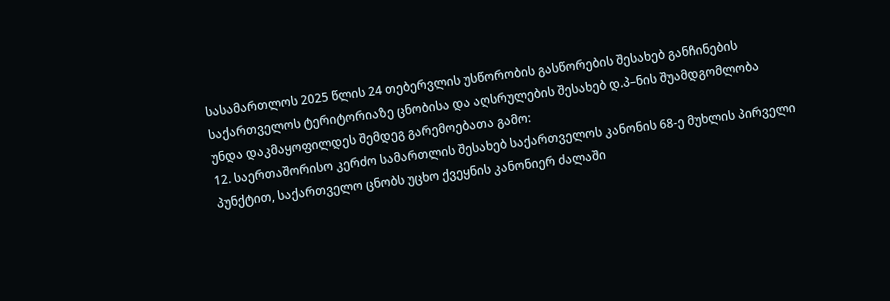სასამართლოს 2025 წლის 24 თებერვლის უსწორობის გასწორების შესახებ განჩინების საქართველოს ტერიტორიაზე ცნობისა და აღსრულების შესახებ დ.პ–ნის შუამდგომლობა უნდა დაკმაყოფილდეს შემდეგ გარემოებათა გამო:
12. საერთაშორისო კერძო სამართლის შესახებ საქართველოს კანონის 68-ე მუხლის პირველი პუნქტით, საქართველო ცნობს უცხო ქვეყნის კანონიერ ძალაში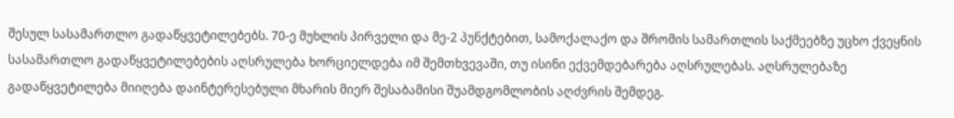შესულ სასამართლო გადაწყვეტილებებს. 70-ე მუხლის პირველი და მე-2 პუნქტებით, სამოქალაქო და შრომის სამართლის საქმეებზე უცხო ქვეყნის სასამართლო გადაწყვეტილებების აღსრულება ხორციელდება იმ შემთხვევაში, თუ ისინი ექვემდებარება აღსრულებას. აღსრულებაზე გადაწყვეტილება მიიღება დაინტერესებული მხარის მიერ შესაბამისი შუამდგომლობის აღძვრის შემდეგ.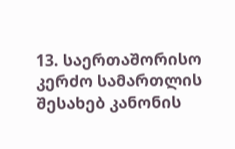13. საერთაშორისო კერძო სამართლის შესახებ კანონის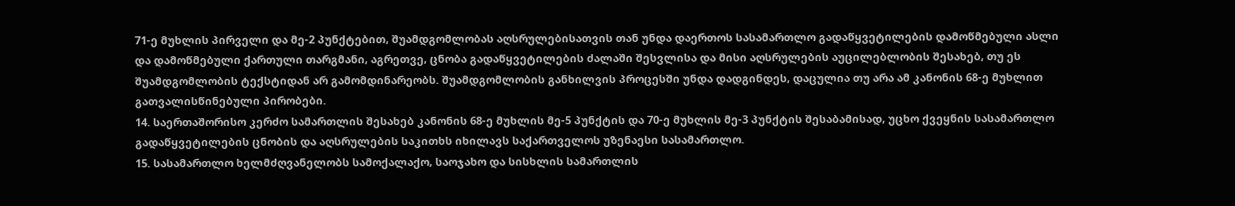71-ე მუხლის პირველი და მე-2 პუნქტებით, შუამდგომლობას აღსრულებისათვის თან უნდა დაერთოს სასამართლო გადაწყვეტილების დამოწმებული ასლი და დამოწმებული ქართული თარგმანი, აგრეთვე, ცნობა გადაწყვეტილების ძალაში შესვლისა და მისი აღსრულების აუცილებლობის შესახებ, თუ ეს შუამდგომლობის ტექსტიდან არ გამომდინარეობს. შუამდგომლობის განხილვის პროცესში უნდა დადგინდეს, დაცულია თუ არა ამ კანონის 68-ე მუხლით გათვალისწინებული პირობები.
14. საერთაშორისო კერძო სამართლის შესახებ კანონის 68-ე მუხლის მე-5 პუნქტის და 70-ე მუხლის მე-3 პუნქტის შესაბამისად, უცხო ქვეყნის სასამართლო გადაწყვეტილების ცნობის და აღსრულების საკითხს იხილავს საქართველოს უზენაესი სასამართლო.
15. სასამართლო ხელმძღვანელობს სამოქალაქო, საოჯახო და სისხლის სამართლის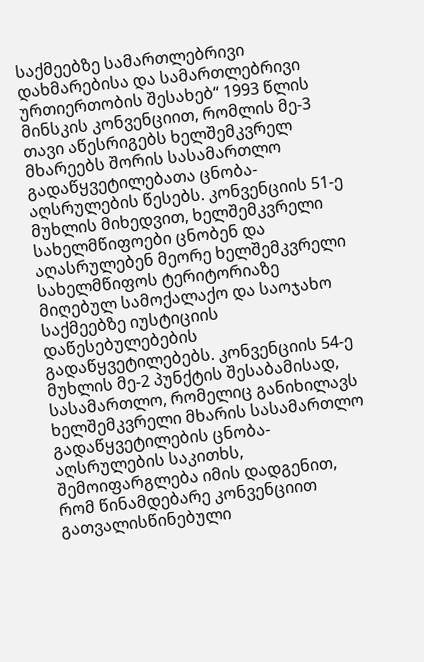საქმეებზე სამართლებრივი დახმარებისა და სამართლებრივი ურთიერთობის შესახებ“ 1993 წლის მინსკის კონვენციით, რომლის მე-3 თავი აწესრიგებს ხელშემკვრელ მხარეებს შორის სასამართლო გადაწყვეტილებათა ცნობა-აღსრულების წესებს. კონვენციის 51-ე მუხლის მიხედვით, ხელშემკვრელი სახელმწიფოები ცნობენ და აღასრულებენ მეორე ხელშემკვრელი სახელმწიფოს ტერიტორიაზე მიღებულ სამოქალაქო და საოჯახო საქმეებზე იუსტიციის დაწესებულებების გადაწყვეტილებებს. კონვენციის 54-ე მუხლის მე-2 პუნქტის შესაბამისად, სასამართლო, რომელიც განიხილავს ხელშემკვრელი მხარის სასამართლო გადაწყვეტილების ცნობა-აღსრულების საკითხს, შემოიფარგლება იმის დადგენით, რომ წინამდებარე კონვენციით გათვალისწინებული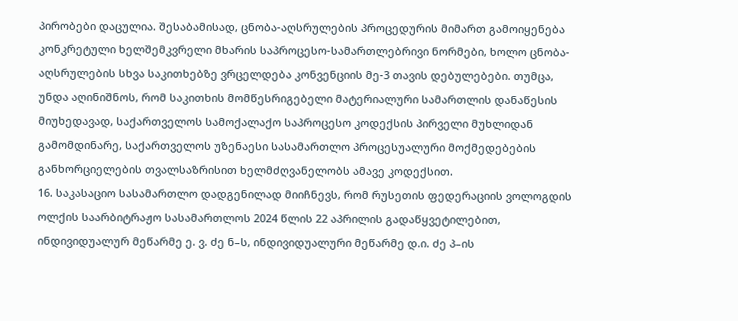პირობები დაცულია. შესაბამისად, ცნობა-აღსრულების პროცედურის მიმართ გამოიყენება კონკრეტული ხელშემკვრელი მხარის საპროცესო-სამართლებრივი ნორმები, ხოლო ცნობა-აღსრულების სხვა საკითხებზე ვრცელდება კონვენციის მე-3 თავის დებულებები. თუმცა, უნდა აღინიშნოს, რომ საკითხის მომწესრიგებელი მატერიალური სამართლის დანაწესის მიუხედავად, საქართველოს სამოქალაქო საპროცესო კოდექსის პირველი მუხლიდან გამომდინარე, საქართველოს უზენაესი სასამართლო პროცესუალური მოქმედებების განხორციელების თვალსაზრისით ხელმძღვანელობს ამავე კოდექსით.
16. საკასაციო სასამართლო დადგენილად მიიჩნევს, რომ რუსეთის ფედერაციის ვოლოგდის ოლქის საარბიტრაჟო სასამართლოს 2024 წლის 22 აპრილის გადაწყვეტილებით, ინდივიდუალურ მეწარმე ე. ვ. ძე ნ–ს, ინდივიდუალური მეწარმე დ.ი. ძე პ–ის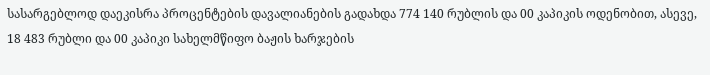სასარგებლოდ დაეკისრა პროცენტების დავალიანების გადახდა 774 140 რუბლის და 00 კაპიკის ოდენობით, ასევე, 18 483 რუბლი და 00 კაპიკი სახელმწიფო ბაჟის ხარჯების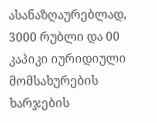ასანაზღაურებლად, 3000 რუბლი და 00 კაპიკი იურიდიული მომსახურების ხარჯების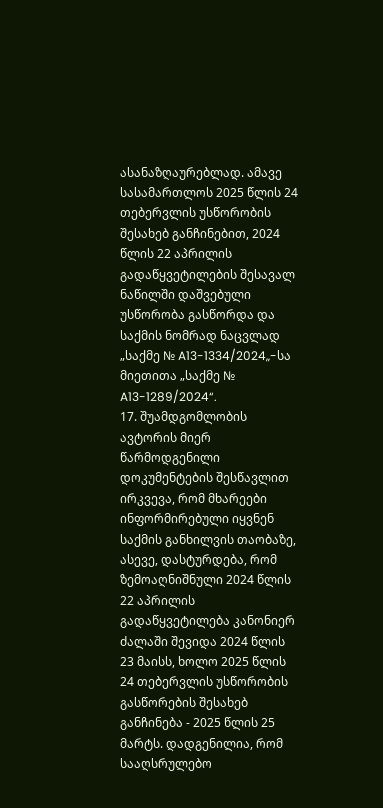ასანაზღაურებლად. ამავე სასამართლოს 2025 წლის 24 თებერვლის უსწორობის შესახებ განჩინებით, 2024 წლის 22 აპრილის გადაწყვეტილების შესავალ ნაწილში დაშვებული უსწორობა გასწორდა და საქმის ნომრად ნაცვლად „საქმე № A13-1334/2024„-სა მიეთითა „საქმე № A13-1289/2024“.
17. შუამდგომლობის ავტორის მიერ წარმოდგენილი დოკუმენტების შესწავლით ირკვევა, რომ მხარეები ინფორმირებული იყვნენ საქმის განხილვის თაობაზე, ასევე, დასტურდება, რომ ზემოაღნიშნული 2024 წლის 22 აპრილის გადაწყვეტილება კანონიერ ძალაში შევიდა 2024 წლის 23 მაისს, ხოლო 2025 წლის 24 თებერვლის უსწორობის გასწორების შესახებ განჩინება - 2025 წლის 25 მარტს. დადგენილია, რომ სააღსრულებო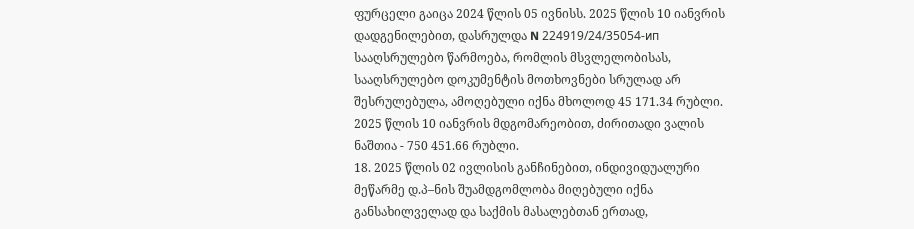ფურცელი გაიცა 2024 წლის 05 ივნისს. 2025 წლის 10 იანვრის დადგენილებით, დასრულდა N 224919/24/35054-ип სააღსრულებო წარმოება, რომლის მსვლელობისას, სააღსრულებო დოკუმენტის მოთხოვნები სრულად არ შესრულებულა, ამოღებული იქნა მხოლოდ 45 171.34 რუბლი. 2025 წლის 10 იანვრის მდგომარეობით, ძირითადი ვალის ნაშთია - 750 451.66 რუბლი.
18. 2025 წლის 02 ივლისის განჩინებით, ინდივიდუალური მეწარმე დ.პ–ნის შუამდგომლობა მიღებული იქნა განსახილველად და საქმის მასალებთან ერთად,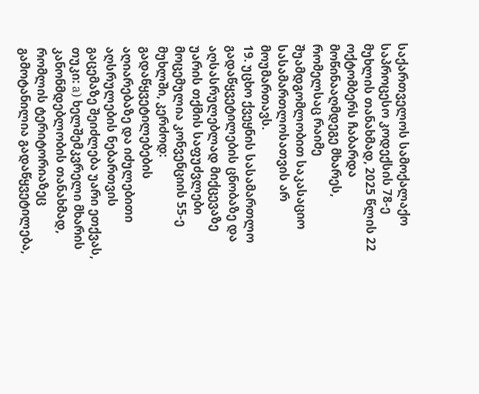საქართველოს სამოქალაქო საპროცესო კოდექსის 78-ე მუხლის თანახმად, 2025 წლის 22 ოქტომბერს ჩაბარდა მოწინააღმდეგე მხარეს, რომელსაც რაიმე შუამდგომლობით საკასაციო სასამართლოსათვის არ მოუმართავს.
19. უცხო ქვეყნის სასამართლო გადაწყვეტილების ცნობაზე და აღსასრულებლად მიქცევაზე უარის თქმის საფუძვლები მოცემულია კონვენციის 55-ე მუხლში, კერძოდ: გადაწყვეტილებების აღიარებაზე და იძულებითი აღსრულების ნებართვის გაცემაზე შეიძლება უარი ეთქვას, თუკი: а) ხელშემკვრელი მხარის კანონმდებლობის თანახმად, რომლის ტერიტორიაზეც გამოტანილია გადაწყვეტილება,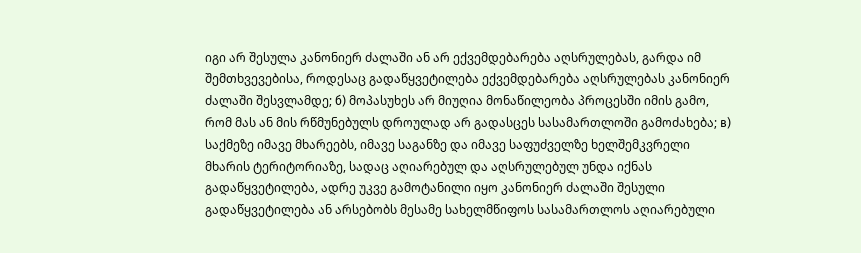იგი არ შესულა კანონიერ ძალაში ან არ ექვემდებარება აღსრულებას, გარდა იმ შემთხვევებისა, როდესაც გადაწყვეტილება ექვემდებარება აღსრულებას კანონიერ ძალაში შესვლამდე; б) მოპასუხეს არ მიუღია მონაწილეობა პროცესში იმის გამო, რომ მას ან მის რწმუნებულს დროულად არ გადასცეს სასამართლოში გამოძახება; в) საქმეზე იმავე მხარეებს, იმავე საგანზე და იმავე საფუძველზე ხელშემკვრელი მხარის ტერიტორიაზე, სადაც აღიარებულ და აღსრულებულ უნდა იქნას გადაწყვეტილება, ადრე უკვე გამოტანილი იყო კანონიერ ძალაში შესული გადაწყვეტილება ან არსებობს მესამე სახელმწიფოს სასამართლოს აღიარებული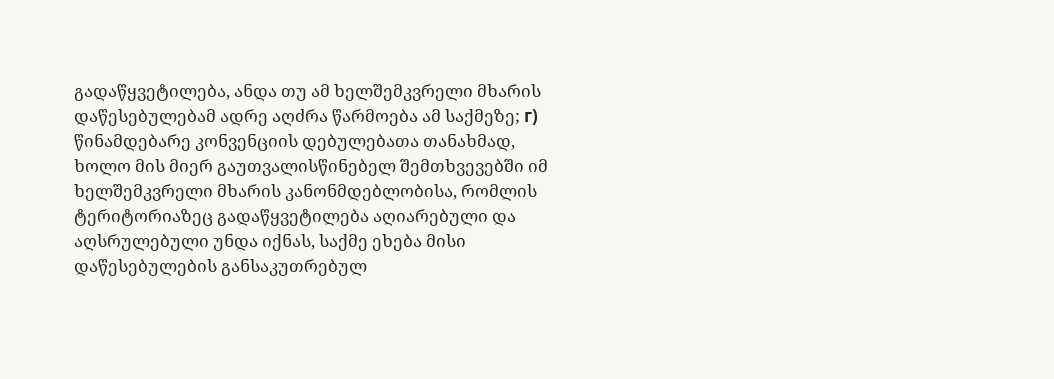გადაწყვეტილება, ანდა თუ ამ ხელშემკვრელი მხარის დაწესებულებამ ადრე აღძრა წარმოება ამ საქმეზე; г) წინამდებარე კონვენციის დებულებათა თანახმად, ხოლო მის მიერ გაუთვალისწინებელ შემთხვევებში იმ ხელშემკვრელი მხარის კანონმდებლობისა, რომლის ტერიტორიაზეც გადაწყვეტილება აღიარებული და აღსრულებული უნდა იქნას, საქმე ეხება მისი დაწესებულების განსაკუთრებულ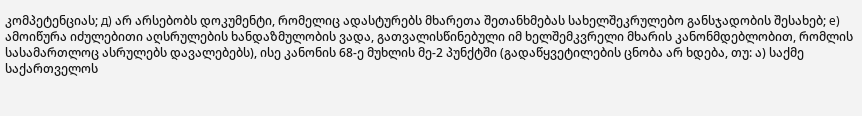კომპეტენციას; д) არ არსებობს დოკუმენტი, რომელიც ადასტურებს მხარეთა შეთანხმებას სახელშეკრულებო განსჯადობის შესახებ; е) ამოიწურა იძულებითი აღსრულების ხანდაზმულობის ვადა, გათვალისწინებული იმ ხელშემკვრელი მხარის კანონმდებლობით, რომლის სასამართლოც ასრულებს დავალებებს), ისე კანონის 68-ე მუხლის მე-2 პუნქტში (გადაწყვეტილების ცნობა არ ხდება, თუ: ა) საქმე საქართველოს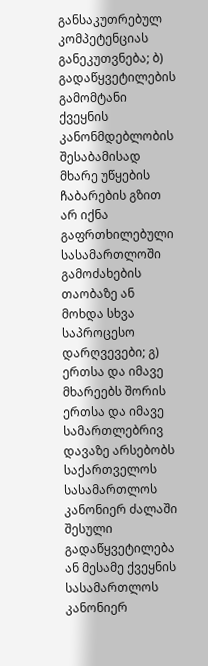განსაკუთრებულ კომპეტენციას განეკუთვნება; ბ) გადაწყვეტილების გამომტანი ქვეყნის კანონმდებლობის შესაბამისად მხარე უწყების ჩაბარების გზით არ იქნა გაფრთხილებული სასამართლოში გამოძახების თაობაზე ან მოხდა სხვა საპროცესო დარღვევები; გ) ერთსა და იმავე მხარეებს შორის ერთსა და იმავე სამართლებრივ დავაზე არსებობს საქართველოს სასამართლოს კანონიერ ძალაში შესული გადაწყვეტილება ან მესამე ქვეყნის სასამართლოს კანონიერ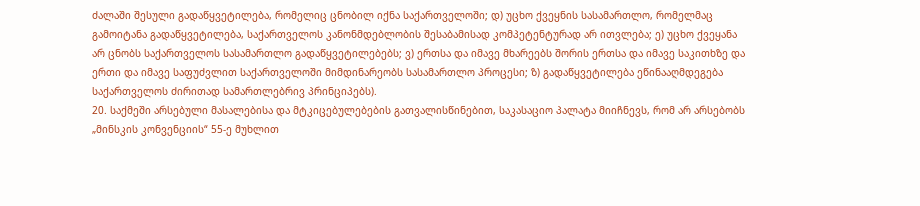ძალაში შესული გადაწყვეტილება, რომელიც ცნობილ იქნა საქართველოში; დ) უცხო ქვეყნის სასამართლო, რომელმაც გამოიტანა გადაწყვეტილება, საქართველოს კანონმდებლობის შესაბამისად კომპეტენტურად არ ითვლება; ე) უცხო ქვეყანა არ ცნობს საქართველოს სასამართლო გადაწყვეტილებებს; ვ) ერთსა და იმავე მხარეებს შორის ერთსა და იმავე საკითხზე და ერთი და იმავე საფუძვლით საქართველოში მიმდინარეობს სასამართლო პროცესი; ზ) გადაწყვეტილება ეწინააღმდეგება საქართველოს ძირითად სამართლებრივ პრინციპებს).
20. საქმეში არსებული მასალებისა და მტკიცებულებების გათვალისწინებით, საკასაციო პალატა მიიჩნევს, რომ არ არსებობს „მინსკის კონვენციის“ 55-ე მუხლით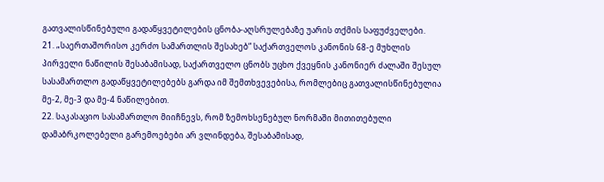გათვალისწინებული გადაწყვეტილების ცნობა-აღსრულებაზე უარის თქმის საფუძველები.
21. „საერთაშორისო კერძო სამართლის შესახებ“ საქართველოს კანონის 68-ე მუხლის პირველი ნაწილის შესაბამისად, საქართველო ცნობს უცხო ქვეყნის კანონიერ ძალაში შესულ სასამართლო გადაწყვეტილებებს გარდა იმ შემთხვევებისა, რომლებიც გათვალისწინებულია მე-2, მე-3 და მე-4 ნაწილებით.
22. საკასაციო სასამართლო მიიჩნევს, რომ ზემოხსენებულ ნორმაში მითითებული დამაბრკოლებელი გარემოებები არ ვლინდება, შესაბამისად,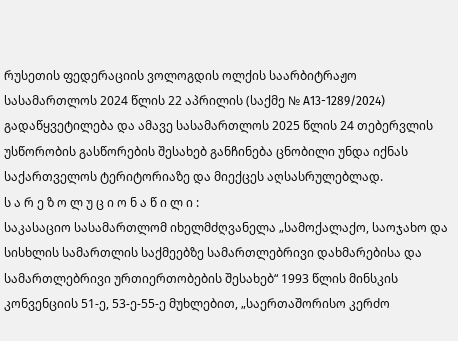რუსეთის ფედერაციის ვოლოგდის ოლქის საარბიტრაჟო სასამართლოს 2024 წლის 22 აპრილის (საქმე № A13-1289/2024) გადაწყვეტილება და ამავე სასამართლოს 2025 წლის 24 თებერვლის უსწორობის გასწორების შესახებ განჩინება ცნობილი უნდა იქნას საქართველოს ტერიტორიაზე და მიექცეს აღსასრულებლად.
ს ა რ ე ზ ო ლ უ ც ი ო ნ ა წ ი ლ ი :
საკასაციო სასამართლომ იხელმძღვანელა „სამოქალაქო, საოჯახო და სისხლის სამართლის საქმეებზე სამართლებრივი დახმარებისა და სამართლებრივი ურთიერთობების შესახებ“ 1993 წლის მინსკის კონვენციის 51-ე, 53-ე-55-ე მუხლებით, „საერთაშორისო კერძო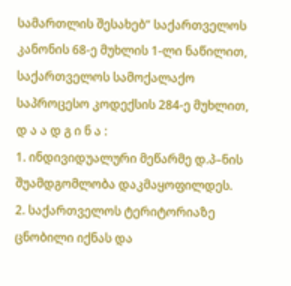სამართლის შესახებ“ საქართველოს კანონის 68-ე მუხლის 1-ლი ნაწილით, საქართველოს სამოქალაქო საპროცესო კოდექსის 284-ე მუხლით,
დ ა ა დ გ ი ნ ა :
1. ინდივიდუალური მეწარმე დ.პ–ნის შუამდგომლობა დაკმაყოფილდეს.
2. საქართველოს ტერიტორიაზე ცნობილი იქნას და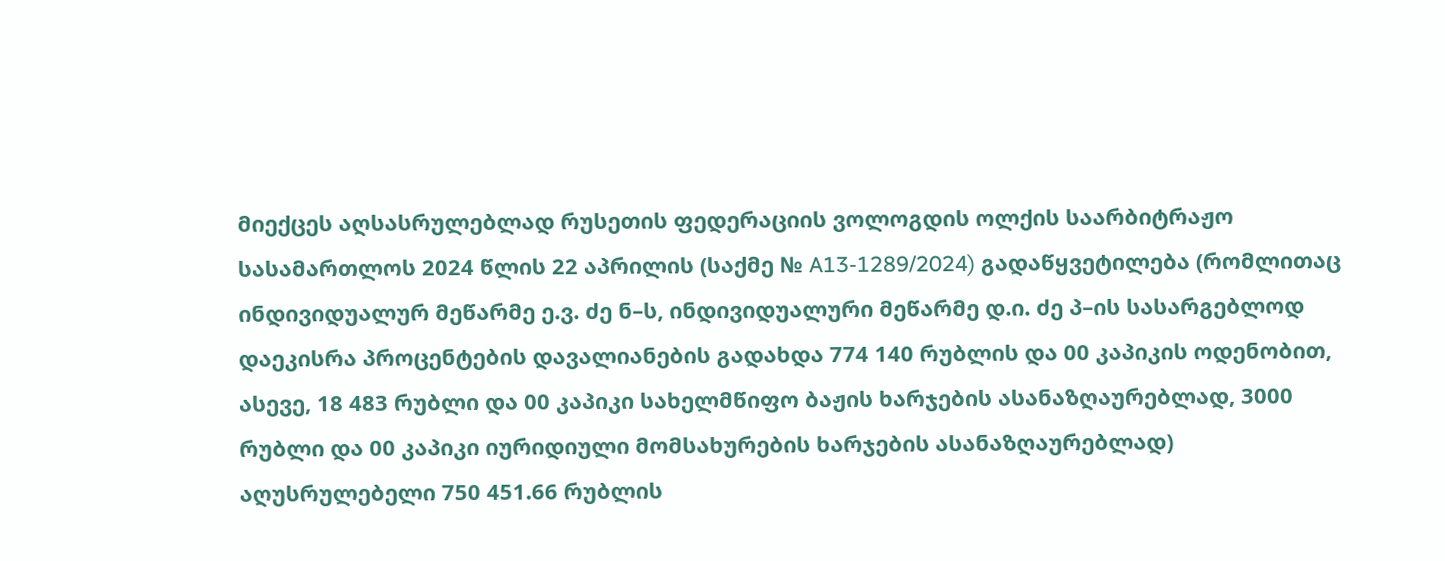მიექცეს აღსასრულებლად რუსეთის ფედერაციის ვოლოგდის ოლქის საარბიტრაჟო სასამართლოს 2024 წლის 22 აპრილის (საქმე № A13-1289/2024) გადაწყვეტილება (რომლითაც ინდივიდუალურ მეწარმე ე.ვ. ძე ნ–ს, ინდივიდუალური მეწარმე დ.ი. ძე პ–ის სასარგებლოდ დაეკისრა პროცენტების დავალიანების გადახდა 774 140 რუბლის და 00 კაპიკის ოდენობით, ასევე, 18 483 რუბლი და 00 კაპიკი სახელმწიფო ბაჟის ხარჯების ასანაზღაურებლად, 3000 რუბლი და 00 კაპიკი იურიდიული მომსახურების ხარჯების ასანაზღაურებლად) აღუსრულებელი 750 451.66 რუბლის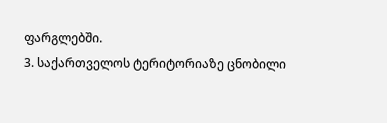ფარგლებში.
3. საქართველოს ტერიტორიაზე ცნობილი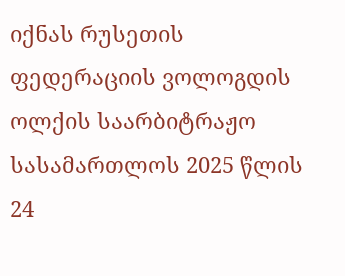იქნას რუსეთის ფედერაციის ვოლოგდის ოლქის საარბიტრაჟო სასამართლოს 2025 წლის 24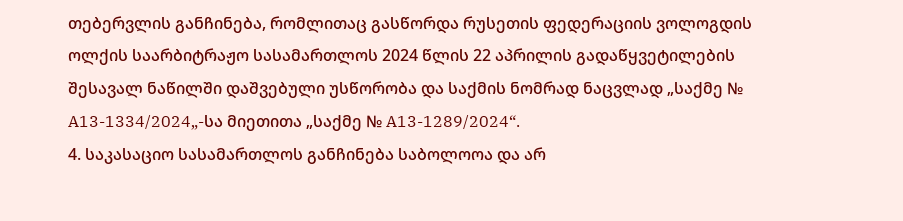თებერვლის განჩინება, რომლითაც გასწორდა რუსეთის ფედერაციის ვოლოგდის ოლქის საარბიტრაჟო სასამართლოს 2024 წლის 22 აპრილის გადაწყვეტილების შესავალ ნაწილში დაშვებული უსწორობა და საქმის ნომრად ნაცვლად „საქმე № A13-1334/2024„-სა მიეთითა „საქმე № A13-1289/2024“.
4. საკასაციო სასამართლოს განჩინება საბოლოოა და არ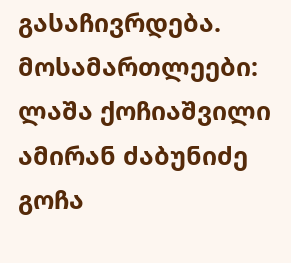გასაჩივრდება.
მოსამართლეები: ლაშა ქოჩიაშვილი
ამირან ძაბუნიძე
გოჩა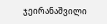ჯეირანაშვილი